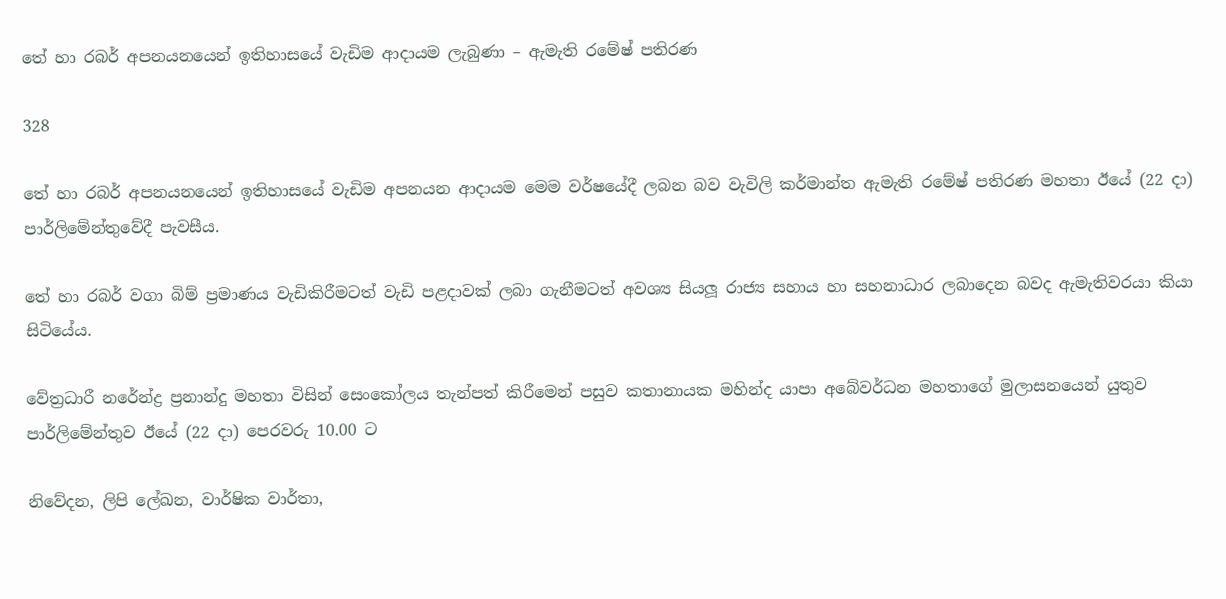තේ හා රබර් අපනයනයෙන් ඉතිහාසයේ වැඩිම ආදායම ලැබුණා – ඇමැති රමේෂ් පතිරණ

328

තේ හා රබර් අපනයනයෙන් ඉතිහාසයේ වැඩිම අපනයන ආදායම මෙම වර්ෂයේදී ලබන බව වැවිලි කර්මාන්ත ඇමැති රමේෂ් පතිරණ මහතා ඊයේ (22 දා) පාර්ලිමේන්තුවේදී පැවසීය.

තේ හා රබර් වගා බිම් ප්‍රමාණය වැඩිකිරීමටත් වැඩි පළදාවක් ලබා ගැනීමටත් අවශ්‍ය සියලූ රාජ්‍ය සහාය හා සහනාධාර ලබාදෙන බවද ඇමැතිවරයා කියා සිටියේය.

වේත්‍රධාරී නරේන්ද්‍ර ප්‍රනාන්දු මහතා විසින් සෙංකෝලය තැන්පත් කිරීමෙන් පසුව කතානායක මහින්ද යාපා අබේවර්ධන මහතාගේ මුලාසනයෙන් යුතුව පාර්ලිමේන්තුව ඊයේ (22 දා) පෙරවරු 10.00 ට

නිවේදන, ලිපි ලේඛන, වාර්ෂික වාර්තා,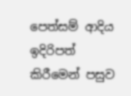පෙත්සම් ආදිය ඉදිරිපත් කිරීමෙන් පසුව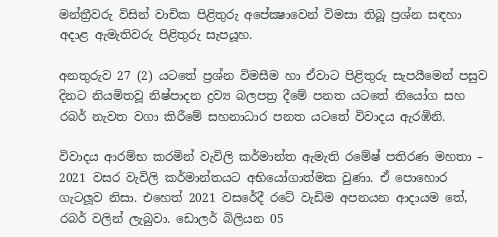මන්ත්‍රීවරු විසින් වාචික පිළිතුරු අපේක්‍ෂාවෙන් විමසා තිබූ ප්‍රශ්න සඳහා අදාළ ඇමැතිවරු පිළිතුරු සැපයූහ.

අනතුරුව 27 (2) යටතේ ප්‍රශ්න විමසීම හා ඒවාට පිළිතුරු සැපයීමෙන් පසුව දිනට නියමිතවූ නිෂ්පාදන ද්‍රව්‍ය බලපත්‍ර දීමේ පනත යටතේ නියෝග සහ රබර් නැවත වගා කිරීමේ සහනාධාර පනත යටතේ විවාදය ඇරඹිනි.

විවාදය ආරම්භ කරමින් වැවිලි කර්මාන්ත ඇමැති රමේෂ් පතිරණ මහතා – 2021 වසර වැවිලි කර්මාන්තයට අභියෝගාත්මක වුණා. ඒ පොහොර ගැටලූව නිසා. එහෙත් 2021 වසරේදී රටේ වැඩිම අපනයන ආදායම තේ, රබර් වලින් ලැබුවා. ඩොලර් බිලියන 05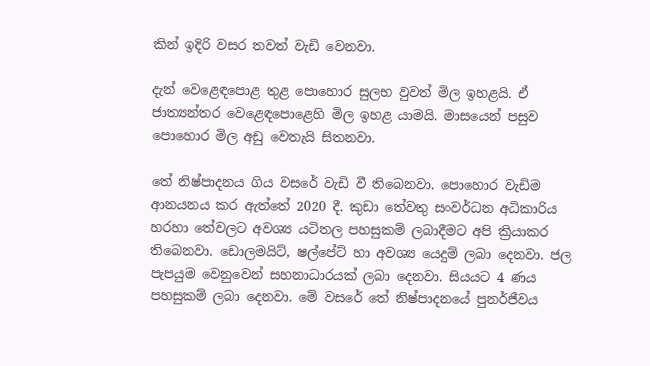කින් ඉදිරි වසර තවත් වැඩි වෙනවා.

දැන් වෙළෙඳපොළ තුළ පොහොර සුලභ වුවත් මිල ඉහළයි. ඒ ජාත්‍යන්තර වෙළෙඳපොළෙහි මිල ඉහළ යාමයි. මාසයෙන් පසුව පොහොර මිල අඩු වෙතැයි සිතනවා.

තේ නිෂ්පාදනය ගිය වසරේ වැඩි වී තිබෙනවා. පොහොර වැඩිම ආනයනය කර ඇත්තේ 2020 දී. කුඩා තේවතු සංවර්ධන අධිකාරිය හරහා තේවලට අවශ්‍ය යටිතල පහසුකම් ලබාදීමට අපි ක්‍රියාකර තිබෙනවා. ඩොලමයිට්, ෂල්පේට් හා අවශ්‍ය යෙදුම් ලබා දෙනවා. ජල පැපයුම වෙනුවෙන් සහනාධාරයක් ලබා දෙනවා. සියයට 4 ණය පහසුකම් ලබා දෙනවා. මේ වසරේ තේ නිෂ්පාදනයේ පුනර්ජීවය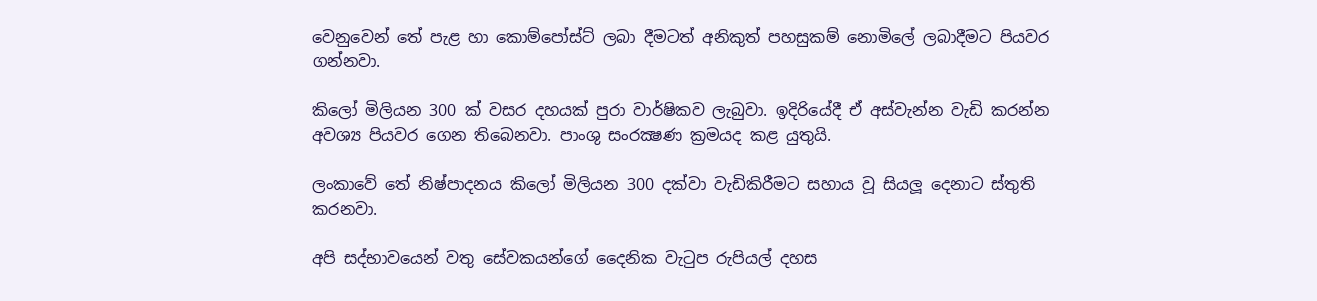වෙනුවෙන් තේ පැළ හා කොම්පෝස්ට් ලබා දීමටත් අනිකුත් පහසුකම් නොමිලේ ලබාදීමට පියවර ගන්නවා.

කිලෝ මිලියන 300 ක් වසර දහයක් පුරා වාර්ෂිකව ලැබුවා. ඉදිරියේදී ඒ අස්වැන්න වැඩි කරන්න අවශ්‍ය පියවර ගෙන තිබෙනවා. පාංශු සංරක්‍ෂණ ක්‍රමයද කළ යුතුයි.

ලංකාවේ තේ නිෂ්පාදනය කිලෝ මිලියන 300 දක්වා වැඩිකිරීමට සහාය වූ සියලූ දෙනාට ස්තුති කරනවා.

අපි සද්භාවයෙන් වතු සේවකයන්ගේ දෛනික වැටුප රුපියල් දහස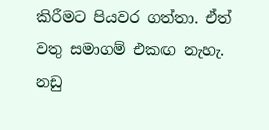කිරීමට පියවර ගත්තා. ඒත් වතු සමාගම් එකඟ නැහැ. නඩු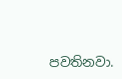පවතිනවා.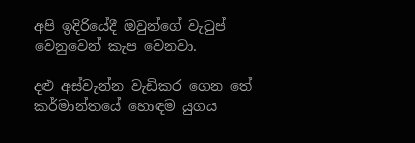අපි ඉදිරියේදී ඔවුන්ගේ වැටුප් වෙනුවෙන් කැප වෙනවා.

දළු අස්වැන්න වැඩිකර ගෙන තේ කර්මාන්තයේ හොඳම යුගය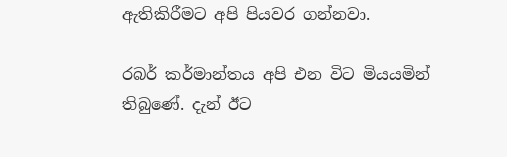ඇතිකිරීමට අපි පියවර ගන්නවා.

රබර් කර්මාන්තය අපි එන විට මියයමින් තිබුණේ. දැන් ඊට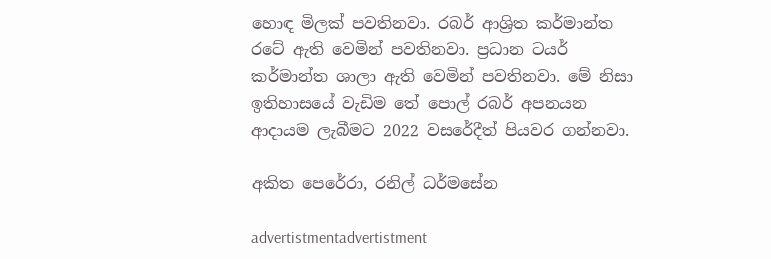හොඳ මිලක් පවතිනවා. රබර් ආශ්‍රිත කර්මාන්ත රටේ ඇති වෙමින් පවතිනවා. ප්‍රධාන ටයර් කර්මාන්ත ශාලා ඇති වෙමින් පවතිනවා. මේ නිසා ඉතිහාසයේ වැඩිම තේ පොල් රබර් අපනයන ආදායම ලැබීමට 2022 වසරේදීත් පියවර ගන්නවා.

අකිත පෙරේරා, රනිල් ධර්මසේන

advertistmentadvertistment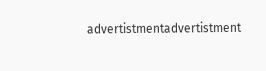advertistmentadvertistment